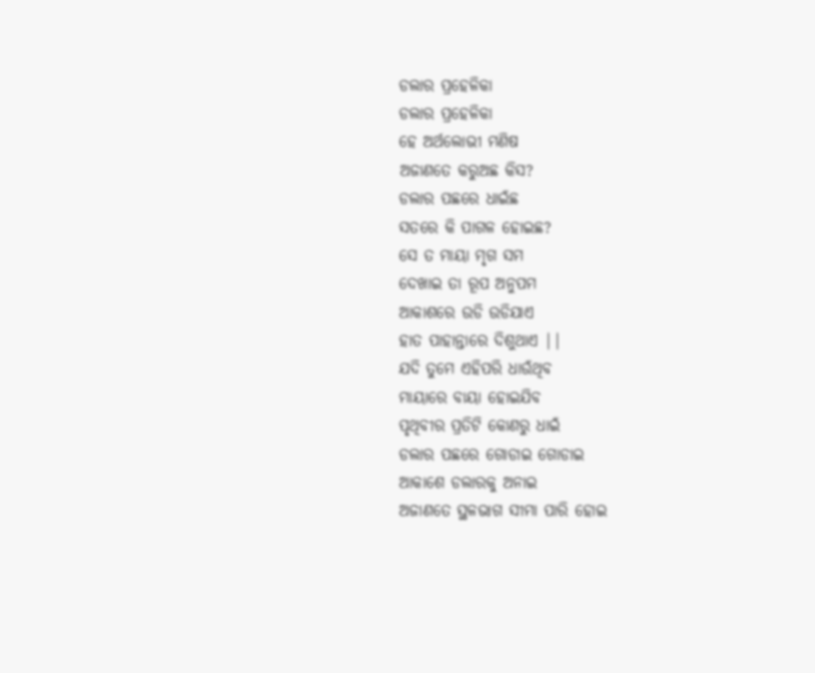ଡଲାର ପ୍ରହେଳିକା
ଡଲାର ପ୍ରହେଳିକା
ହେ ଅର୍ଥଲୋଭୀ ମଣିଷ
ଅଜାଣତେ କରୁଅଛ କିସ?
ଡଲାର ପଛରେ ଧାଇଁଛ
ସତରେ କି ପାଗଳ ହୋଇଛ?
ସେ ତ ମାୟା ମୃଗ ସମ
ଦେଖାଇ ତା ରୂପ ଅନୁପମ
ଆକାଶରେ ଉଡି ଉଡିଯାଏ
ହାତ ପାହାନ୍ତାରେ ଦିଶୁଥାଏ ||
ଯଦି ତୁମେ ଏହିପରି ଧାଉଁଥିବ
ମାୟାରେ ବାୟା ହୋଇଯିବ
ପୃଥିବୀର ପ୍ରତିଟି କୋଣରୁ ଧାଇଁ
ଡଲାର ପଛରେ ଗୋଡାଇ ଗୋଡାଇ
ଆକାଶେ ଡଲାରକୁ ଅନାଇ
ଅଜାଣତେ ସ୍ଥଳଭାଗ ସୀମା ପାରି ହୋଇ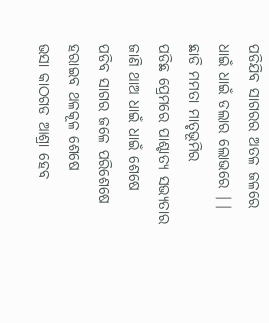ପଡିଯିବ ସାଗରର ଅତଳ ଜଳରେ
ଧାଇଁ ଧାଇଁ ଡଲାର ଲୋଭରେ ||
ଛାଡି ମମତା ମାତୃଭୂମିର
ପଡିଛ ପ୍ରେମରେ ପାଶ୍ଚାତ୍ୟ ସଭ୍ୟତାର
ଜାଣି ଥାଅ ଧାଇଁ ଧାଇଁ ଶେଷେ
ପଡିବ ସାଗର ଜଳେ ପରିଶେଷେ
ହରାଇବ ଥଳକୂଳ ଶେଷେ
ଭସା କାଠଗଡ ଆଶ୍ରା ହେବ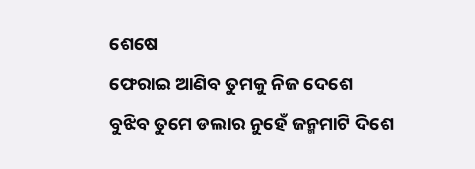ଶେଷେ
ଫେରାଇ ଆଣିବ ତୁମକୁ ନିଜ ଦେଶେ
ବୁଝିବ ତୁମେ ଡଲାର ନୁହେଁ ଜନ୍ମମାଟି ଦିଶେ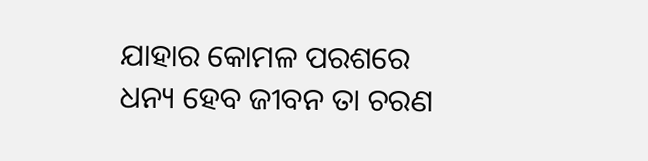ଯାହାର କୋମଳ ପରଶରେ
ଧନ୍ୟ ହେବ ଜୀବନ ତା ଚରଣ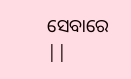ସେବାରେ ||